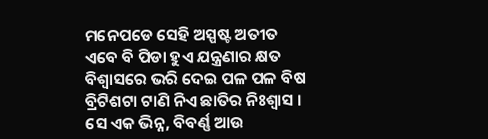ମନେପଡେ ସେହି ଅସ୍ପଷ୍ଟ ଅତୀତ
ଏବେ ବି ପିଡା ହୁଏ ଯନ୍ତ୍ରଣାର କ୍ଷତ
ବିଶ୍ୱାସରେ ଭରି ଦେଇ ପଳ ପଳ ବିଷ
ବ୍ରିଟିଶଟା ଟାଣି ନିଏ ଛାତିର ନିଃଶ୍ୱାସ ।
ସେ ଏକ ଭିନ୍ନ, ବିବର୍ଣ୍ଣ ଆଉ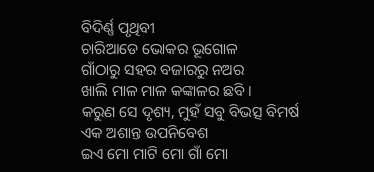ବିଦିର୍ଣ୍ଣ ପୃଥିବୀ
ଚାରିଆଡେ ଭୋକର ଭୂଗୋଳ
ଗାଁଠାରୁ ସହର ବଜାରରୁ ନଅର
ଖାଲି ମାଳ ମାଳ କଙ୍କାଳର ଛବି ।
କରୁଣ ସେ ଦୃଶ୍ୟ, ମୁହଁ ସବୁ ବିଭତ୍ସ ବିମର୍ଷ
ଏକ ଅଶାନ୍ତ ଉପନିବେଶ
ଇଏ ମୋ ମାଟି ମୋ ଗାଁ ମୋ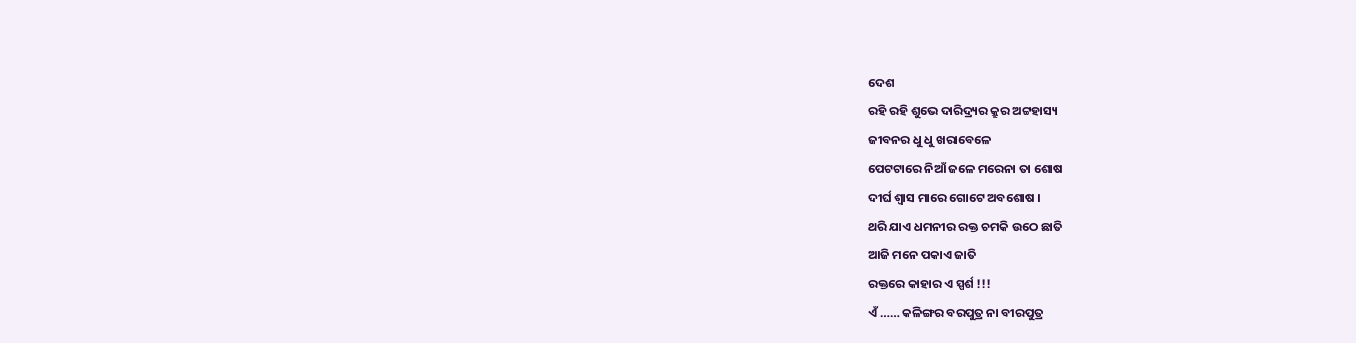ଦେଶ
ରହି ରହି ଶୁଭେ ଦାରିଦ୍ର୍ୟର କ୍ରୁର ଅଟ୍ଟହାସ୍ୟ
ଜୀବନର ଧୁ ଧୁ ଖରାବେଳେ
ପେଟଟାରେ ନିଆଁ ଜଳେ ମରେନା ତା ଶୋଷ
ଦୀର୍ଘ ଶ୍ୱାସ ମାରେ ଗୋଟେ ଅବଶୋଷ ।
ଥରି ଯାଏ ଧମନୀର ରକ୍ତ ଚମକି ଉଠେ ଛାତି
ଆଜି ମନେ ପକାଏ ଜାତି
ରକ୍ତରେ କାହାର ଏ ସ୍ପର୍ଶ !!!
ଏଁ …… କଳିଙ୍ଗର ବରପୁତ୍ର ନା ବୀରପୁତ୍ର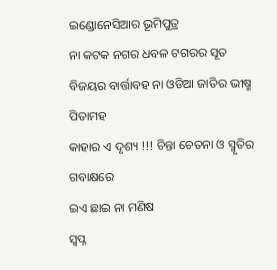ଇଣ୍ଡୋନେସିଆର ଭୂମିପୁତ୍ର
ନା କଟକ ନଗର ଧବଳ ଟଗରର ସୂତ
ବିଜୟର ବାର୍ତ୍ତାବହ ନା ଓଡିଆ ଜାତିର ଭୀଷ୍ମ ପିତାମହ
କାହାର ଏ ଦୃଶ୍ୟ !!! ଚିନ୍ତା ଚେତନା ଓ ସ୍ମୃତିର ଗବାକ୍ଷରେ
ଇଏ ଛାଇ ନା ମଣିଷ
ସ୍ୱପ୍ନ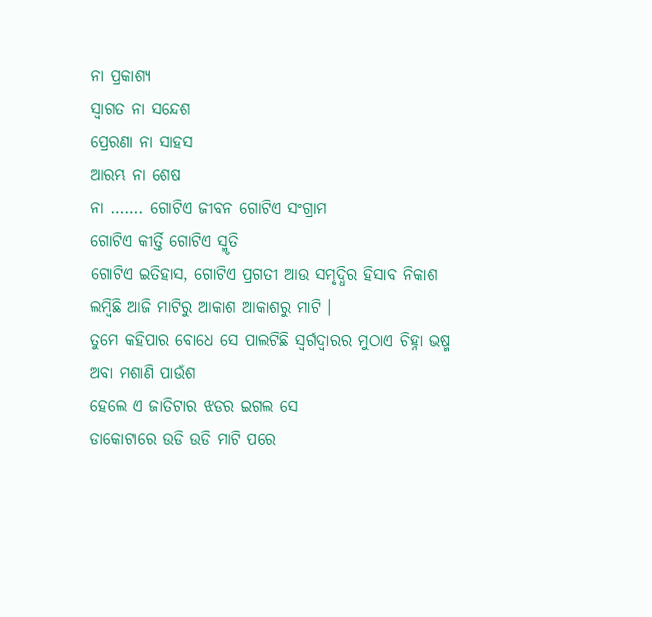ନା ପ୍ରକାଶ୍ୟ
ସ୍ୱାଗତ ନା ସନ୍ଦେଶ
ପ୍ରେରଣା ନା ସାହସ
ଆରମ୍ଭ ନା ଶେଷ
ନା ……. ଗୋଟିଏ ଜୀବନ ଗୋଟିଏ ସଂଗ୍ରାମ
ଗୋଟିଏ କୀର୍ତ୍ତି ଗୋଟିଏ ସ୍ମୃତି
ଗୋଟିଏ ଇତିହାସ, ଗୋଟିଏ ପ୍ରଗତୀ ଆଉ ସମୃଦ୍ଧିର ହିସାବ ନିକାଶ
ଲମ୍ବିଛି ଆଜି ମାଟିରୁ ଆକାଶ ଆକାଶରୁ ମାଟି ।
ତୁମେ କହିପାର ବୋଧେ ସେ ପାଲଟିଛି ସ୍ୱର୍ଗଦ୍ୱାରର ମୁଠାଏ ଚିହ୍ନା ଭଷ୍ମ
ଅବା ମଶାଣି ପାଉଁଶ
ହେଲେ ଏ ଜାତିଟାର ଝଡର ଇଗଲ ସେ
ଡାକୋଟାରେ ଉଡି ଉଡି ମାଟି ପରେ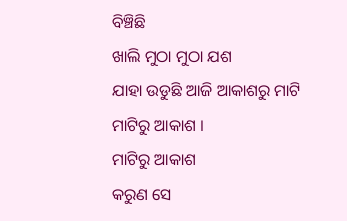ବିଞ୍ଚିଛି
ଖାଲି ମୁଠା ମୁଠା ଯଶ
ଯାହା ଉଡୁଛି ଆଜି ଆକାଶରୁ ମାଟି
ମାଟିରୁ ଆକାଶ ।
ମାଟିରୁ ଆକାଶ
କରୁଣ ସେ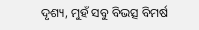ଦୃଶ୍ୟ, ମୁହଁ ସବୁ ବିଭତ୍ସ ବିମର୍ଷ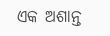ଏକ ଅଶାନ୍ତ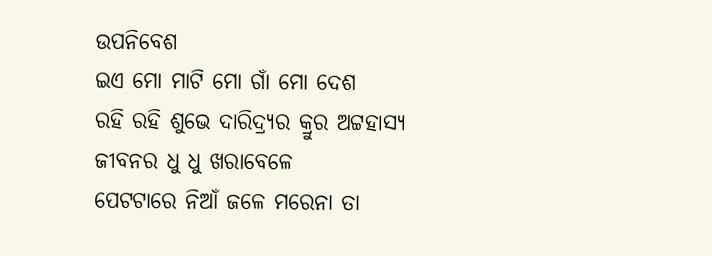ଉପନିବେଶ
ଇଏ ମୋ ମାଟି ମୋ ଗାଁ ମୋ ଦେଶ
ରହି ରହି ଶୁଭେ ଦାରିଦ୍ର୍ୟର କ୍ରୁର ଅଟ୍ଟହାସ୍ୟ
ଜୀବନର ଧୁ ଧୁ ଖରାବେଳେ
ପେଟଟାରେ ନିଆଁ ଜଳେ ମରେନା ତା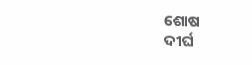ଶୋଷ
ଦୀର୍ଘ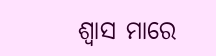ଶ୍ୱାସ ମାରେ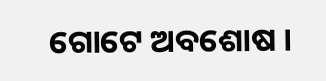ଗୋଟେ ଅବଶୋଷ ।